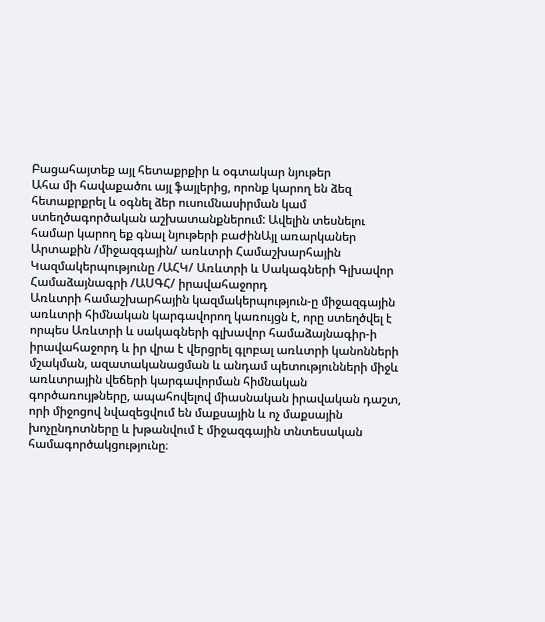Բացահայտեք այլ հետաքրքիր և օգտակար նյութեր
Ահա մի հավաքածու այլ ֆայլերից, որոնք կարող են ձեզ հետաքրքրել և օգնել ձեր ուսումնասիրման կամ ստեղծագործական աշխատանքներում: Ավելին տեսնելու համար կարող եք գնալ նյութերի բաժինԱյլ առարկաներ
Արտաքին /միջազգային/ առևտրի Համաշխարհային Կազմակերպությունը /ԱՀԿ/ Առևտրի և Սակագների Գլխավոր Համաձայնագրի /ԱՍԳՀ/ իրավահաջորդ
Առևտրի համաշխարհային կազմակերպություն-ը միջազգային առևտրի հիմնական կարգավորող կառույցն է, որը ստեղծվել է որպես Առևտրի և սակագների գլխավոր համաձայնագիր-ի իրավահաջորդ և իր վրա է վերցրել գլոբալ առևտրի կանոնների մշակման, ազատականացման և անդամ պետությունների միջև առևտրային վեճերի կարգավորման հիմնական գործառույթները, ապահովելով միասնական իրավական դաշտ, որի միջոցով նվազեցվում են մաքսային և ոչ մաքսային խոչընդոտները և խթանվում է միջազգային տնտեսական համագործակցությունը։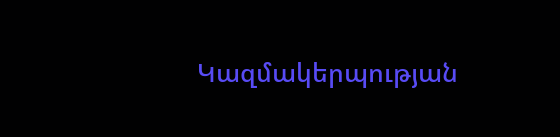Կազմակերպության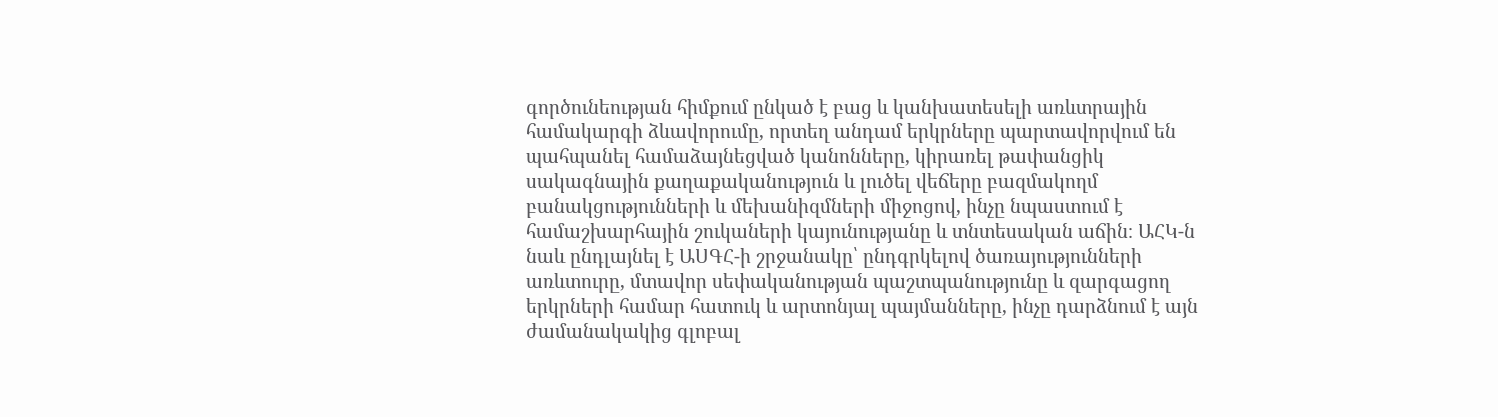գործունեության հիմքում ընկած է բաց և կանխատեսելի առևտրային համակարգի ձևավորումը, որտեղ անդամ երկրները պարտավորվում են պահպանել համաձայնեցված կանոնները, կիրառել թափանցիկ սակագնային քաղաքականություն և լուծել վեճերը բազմակողմ բանակցությունների և մեխանիզմների միջոցով, ինչը նպաստում է համաշխարհային շուկաների կայունությանը և տնտեսական աճին։ ԱՀԿ-ն նաև ընդլայնել է ԱՍԳՀ-ի շրջանակը՝ ընդգրկելով ծառայությունների առևտուրը, մտավոր սեփականության պաշտպանությունը և զարգացող երկրների համար հատուկ և արտոնյալ պայմանները, ինչը դարձնում է այն ժամանակակից գլոբալ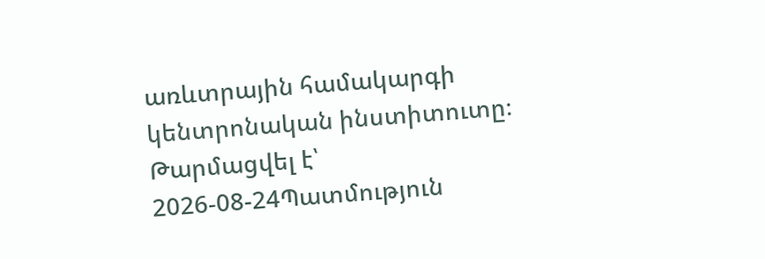առևտրային համակարգի կենտրոնական ինստիտուտը։
Թարմացվել է՝ 2026-08-24Պատմություն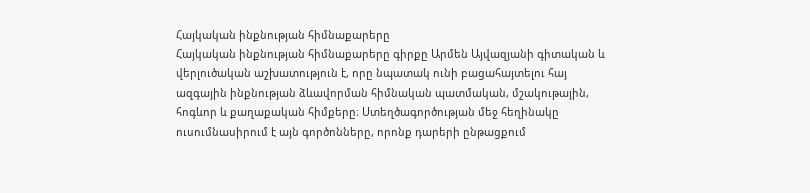Հայկական ինքնության հիմնաքարերը
Հայկական ինքնության հիմնաքարերը գիրքը Արմեն Այվազյանի գիտական և վերլուծական աշխատություն է, որը նպատակ ունի բացահայտելու հայ ազգային ինքնության ձևավորման հիմնական պատմական, մշակութային, հոգևոր և քաղաքական հիմքերը։ Ստեղծագործության մեջ հեղինակը ուսումնասիրում է այն գործոնները, որոնք դարերի ընթացքում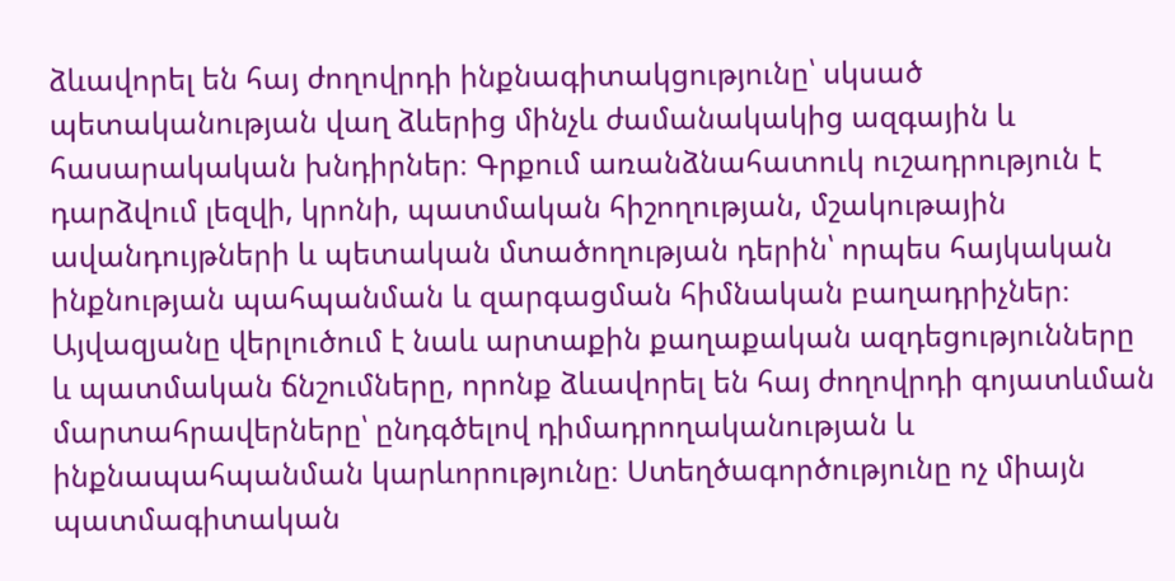ձևավորել են հայ ժողովրդի ինքնագիտակցությունը՝ սկսած պետականության վաղ ձևերից մինչև ժամանակակից ազգային և հասարակական խնդիրներ։ Գրքում առանձնահատուկ ուշադրություն է դարձվում լեզվի, կրոնի, պատմական հիշողության, մշակութային ավանդույթների և պետական մտածողության դերին՝ որպես հայկական ինքնության պահպանման և զարգացման հիմնական բաղադրիչներ։ Այվազյանը վերլուծում է նաև արտաքին քաղաքական ազդեցությունները և պատմական ճնշումները, որոնք ձևավորել են հայ ժողովրդի գոյատևման մարտահրավերները՝ ընդգծելով դիմադրողականության և ինքնապահպանման կարևորությունը։ Ստեղծագործությունը ոչ միայն պատմագիտական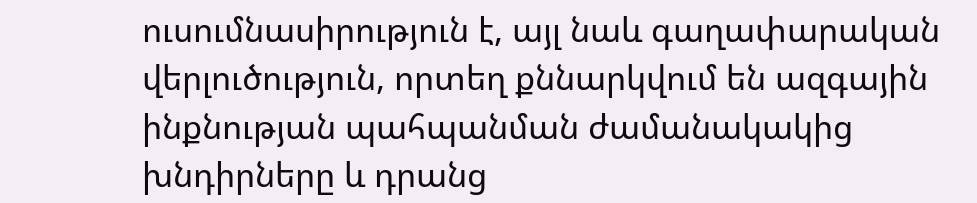ուսումնասիրություն է, այլ նաև գաղափարական վերլուծություն, որտեղ քննարկվում են ազգային ինքնության պահպանման ժամանակակից խնդիրները և դրանց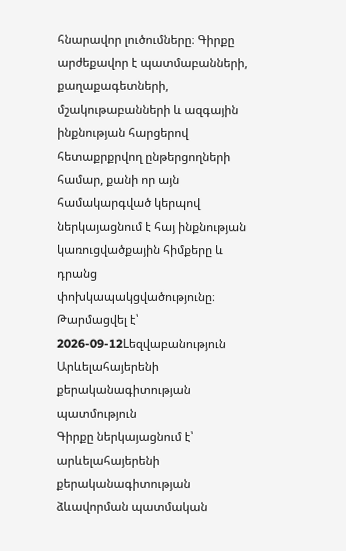հնարավոր լուծումները։ Գիրքը արժեքավոր է պատմաբանների, քաղաքագետների, մշակութաբանների և ազգային ինքնության հարցերով հետաքրքրվող ընթերցողների համար, քանի որ այն համակարգված կերպով ներկայացնում է հայ ինքնության կառուցվածքային հիմքերը և դրանց փոխկապակցվածությունը։
Թարմացվել է՝ 2026-09-12Lեզվաբանություն
Արևելահայերենի քերականագիտության պատմություն
Գիրքը ներկայացնում է՝ արևելահայերենի քերականագիտության ձևավորման պատմական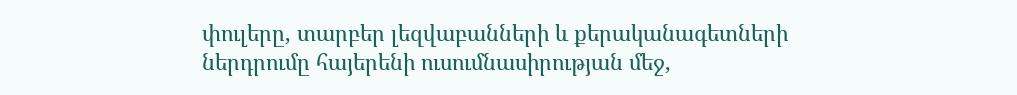փուլերը, տարբեր լեզվաբանների և քերականագետների ներդրումը հայերենի ուսումնասիրության մեջ,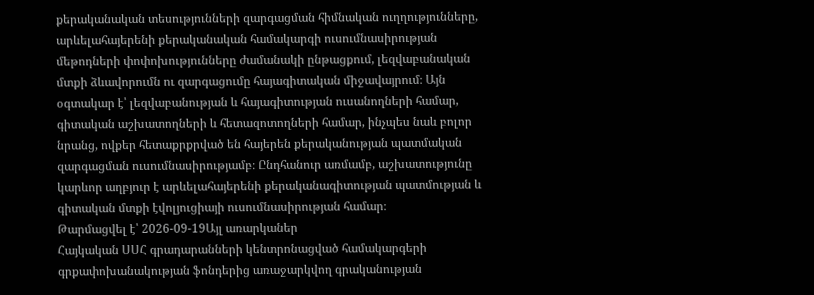քերականական տեսությունների զարգացման հիմնական ուղղությունները, արևելահայերենի քերականական համակարգի ուսումնասիրության մեթոդների փոփոխությունները ժամանակի ընթացքում, լեզվաբանական մտքի ձևավորումն ու զարգացումը հայագիտական միջավայրում։ Այն օգտակար է՝ լեզվաբանության և հայագիտության ուսանողների համար, գիտական աշխատողների և հետազոտողների համար, ինչպես նաև բոլոր նրանց, ովքեր հետաքրքրված են հայերեն քերականության պատմական զարգացման ուսումնասիրությամբ։ Ընդհանուր առմամբ, աշխատությունը կարևոր աղբյուր է արևելահայերենի քերականագիտության պատմության և գիտական մտքի էվոլյուցիայի ուսումնասիրության համար։
Թարմացվել է՝ 2026-09-19Այլ առարկաներ
Հայկական ՍՍՀ գրադարանների կենտրոնացված համակարգերի գրքափոխանակության ֆոնդերից առաջարկվող գրականության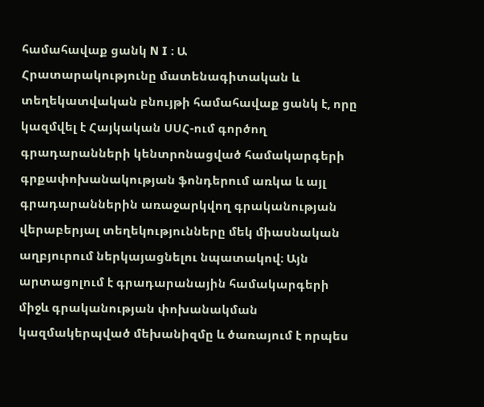համահավաք ցանկ N I ։ Ա
Հրատարակությունը մատենագիտական և տեղեկատվական բնույթի համահավաք ցանկ է, որը կազմվել է Հայկական ՍՍՀ-ում գործող գրադարանների կենտրոնացված համակարգերի գրքափոխանակության ֆոնդերում առկա և այլ գրադարաններին առաջարկվող գրականության վերաբերյալ տեղեկությունները մեկ միասնական աղբյուրում ներկայացնելու նպատակով։ Այն արտացոլում է գրադարանային համակարգերի միջև գրականության փոխանակման կազմակերպված մեխանիզմը և ծառայում է որպես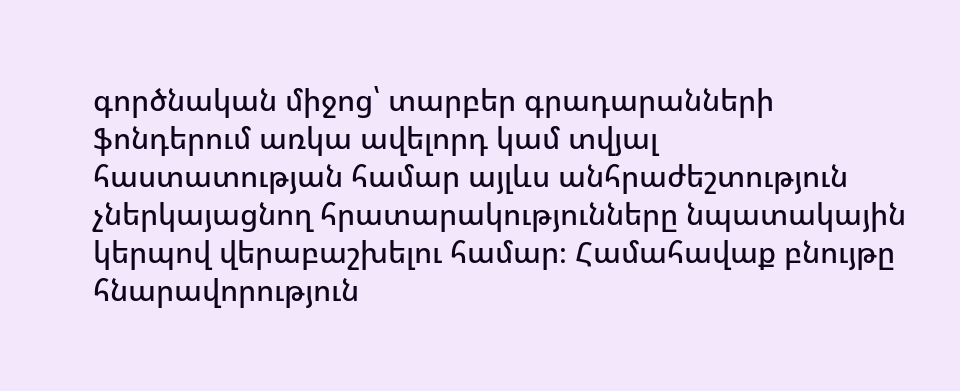գործնական միջոց՝ տարբեր գրադարանների ֆոնդերում առկա ավելորդ կամ տվյալ հաստատության համար այլևս անհրաժեշտություն չներկայացնող հրատարակությունները նպատակային կերպով վերաբաշխելու համար։ Համահավաք բնույթը հնարավորություն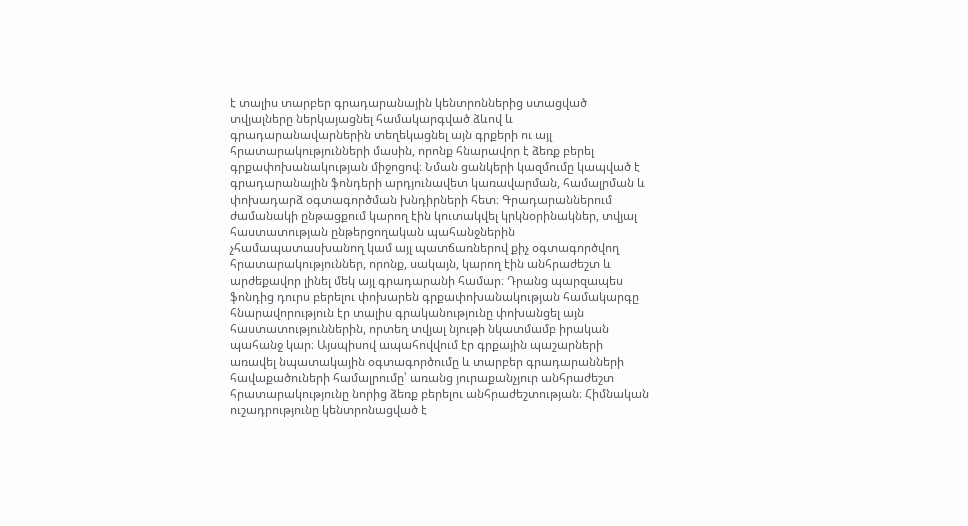է տալիս տարբեր գրադարանային կենտրոններից ստացված տվյալները ներկայացնել համակարգված ձևով և գրադարանավարներին տեղեկացնել այն գրքերի ու այլ հրատարակությունների մասին, որոնք հնարավոր է ձեռք բերել գրքափոխանակության միջոցով։ Նման ցանկերի կազմումը կապված է գրադարանային ֆոնդերի արդյունավետ կառավարման, համալրման և փոխադարձ օգտագործման խնդիրների հետ։ Գրադարաններում ժամանակի ընթացքում կարող էին կուտակվել կրկնօրինակներ, տվյալ հաստատության ընթերցողական պահանջներին չհամապատասխանող կամ այլ պատճառներով քիչ օգտագործվող հրատարակություններ, որոնք, սակայն, կարող էին անհրաժեշտ և արժեքավոր լինել մեկ այլ գրադարանի համար։ Դրանց պարզապես ֆոնդից դուրս բերելու փոխարեն գրքափոխանակության համակարգը հնարավորություն էր տալիս գրականությունը փոխանցել այն հաստատություններին, որտեղ տվյալ նյութի նկատմամբ իրական պահանջ կար։ Այսպիսով ապահովվում էր գրքային պաշարների առավել նպատակային օգտագործումը և տարբեր գրադարանների հավաքածուների համալրումը՝ առանց յուրաքանչյուր անհրաժեշտ հրատարակությունը նորից ձեռք բերելու անհրաժեշտության։ Հիմնական ուշադրությունը կենտրոնացված է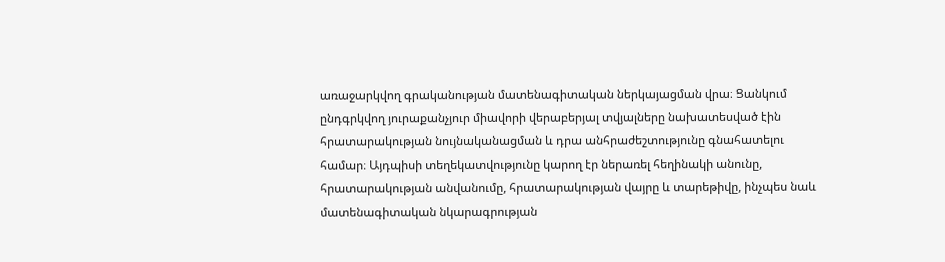առաջարկվող գրականության մատենագիտական ներկայացման վրա։ Ցանկում ընդգրկվող յուրաքանչյուր միավորի վերաբերյալ տվյալները նախատեսված էին հրատարակության նույնականացման և դրա անհրաժեշտությունը գնահատելու համար։ Այդպիսի տեղեկատվությունը կարող էր ներառել հեղինակի անունը, հրատարակության անվանումը, հրատարակության վայրը և տարեթիվը, ինչպես նաև մատենագիտական նկարագրության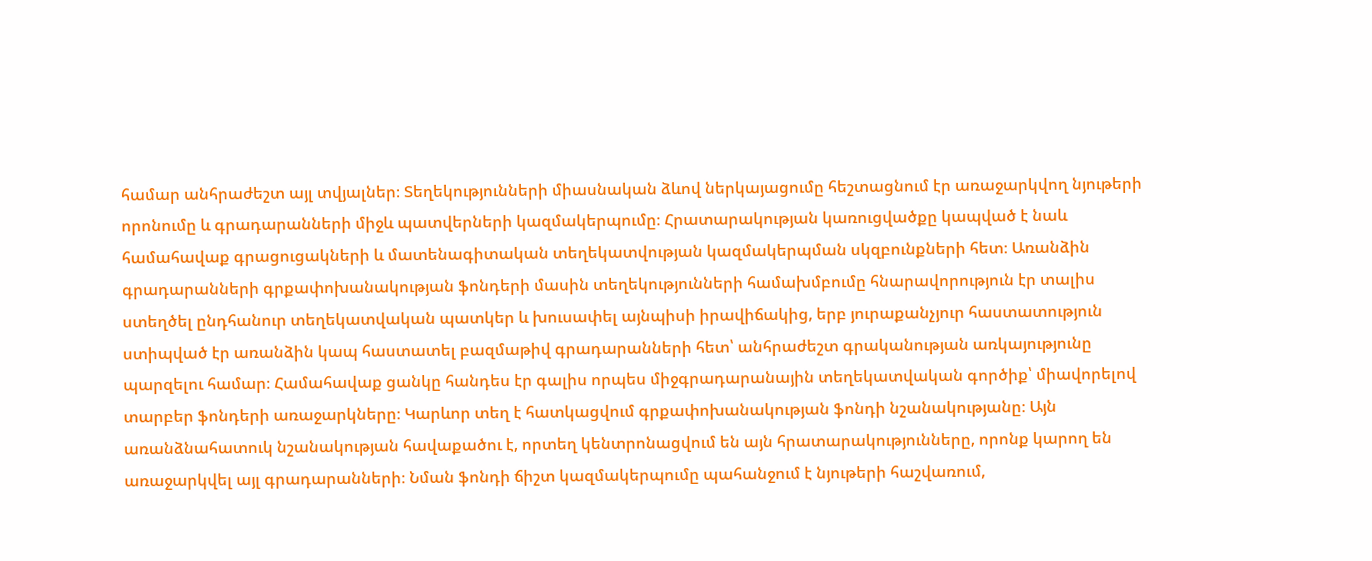համար անհրաժեշտ այլ տվյալներ։ Տեղեկությունների միասնական ձևով ներկայացումը հեշտացնում էր առաջարկվող նյութերի որոնումը և գրադարանների միջև պատվերների կազմակերպումը։ Հրատարակության կառուցվածքը կապված է նաև համահավաք գրացուցակների և մատենագիտական տեղեկատվության կազմակերպման սկզբունքների հետ։ Առանձին գրադարանների գրքափոխանակության ֆոնդերի մասին տեղեկությունների համախմբումը հնարավորություն էր տալիս ստեղծել ընդհանուր տեղեկատվական պատկեր և խուսափել այնպիսի իրավիճակից, երբ յուրաքանչյուր հաստատություն ստիպված էր առանձին կապ հաստատել բազմաթիվ գրադարանների հետ՝ անհրաժեշտ գրականության առկայությունը պարզելու համար։ Համահավաք ցանկը հանդես էր գալիս որպես միջգրադարանային տեղեկատվական գործիք՝ միավորելով տարբեր ֆոնդերի առաջարկները։ Կարևոր տեղ է հատկացվում գրքափոխանակության ֆոնդի նշանակությանը։ Այն առանձնահատուկ նշանակության հավաքածու է, որտեղ կենտրոնացվում են այն հրատարակությունները, որոնք կարող են առաջարկվել այլ գրադարանների։ Նման ֆոնդի ճիշտ կազմակերպումը պահանջում է նյութերի հաշվառում,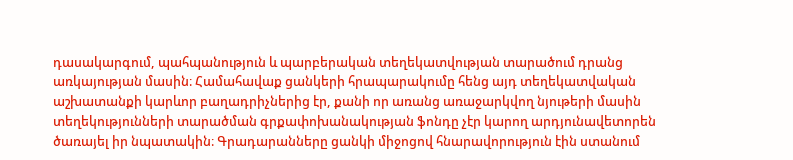դասակարգում, պահպանություն և պարբերական տեղեկատվության տարածում դրանց առկայության մասին։ Համահավաք ցանկերի հրապարակումը հենց այդ տեղեկատվական աշխատանքի կարևոր բաղադրիչներից էր, քանի որ առանց առաջարկվող նյութերի մասին տեղեկությունների տարածման գրքափոխանակության ֆոնդը չէր կարող արդյունավետորեն ծառայել իր նպատակին։ Գրադարանները ցանկի միջոցով հնարավորություն էին ստանում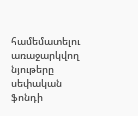համեմատելու առաջարկվող նյութերը սեփական ֆոնդի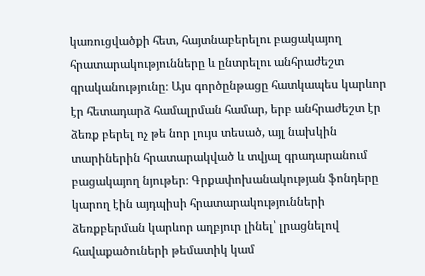կառուցվածքի հետ, հայտնաբերելու բացակայող հրատարակությունները և ընտրելու անհրաժեշտ գրականությունը։ Այս գործընթացը հատկապես կարևոր էր հետադարձ համալրման համար, երբ անհրաժեշտ էր ձեռք բերել ոչ թե նոր լույս տեսած, այլ նախկին տարիներին հրատարակված և տվյալ գրադարանում բացակայող նյութեր։ Գրքափոխանակության ֆոնդերը կարող էին այդպիսի հրատարակությունների ձեռքբերման կարևոր աղբյուր լինել՝ լրացնելով հավաքածուների թեմատիկ կամ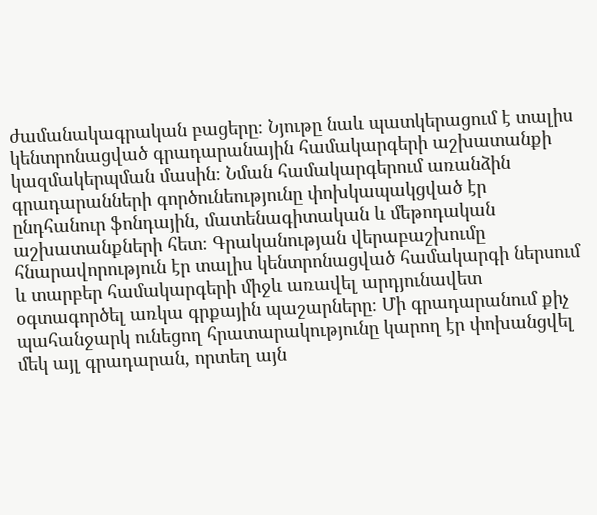ժամանակագրական բացերը։ Նյութը նաև պատկերացում է տալիս կենտրոնացված գրադարանային համակարգերի աշխատանքի կազմակերպման մասին։ Նման համակարգերում առանձին գրադարանների գործունեությունը փոխկապակցված էր ընդհանուր ֆոնդային, մատենագիտական և մեթոդական աշխատանքների հետ։ Գրականության վերաբաշխումը հնարավորություն էր տալիս կենտրոնացված համակարգի ներսում և տարբեր համակարգերի միջև առավել արդյունավետ օգտագործել առկա գրքային պաշարները։ Մի գրադարանում քիչ պահանջարկ ունեցող հրատարակությունը կարող էր փոխանցվել մեկ այլ գրադարան, որտեղ այն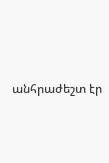անհրաժեշտ էր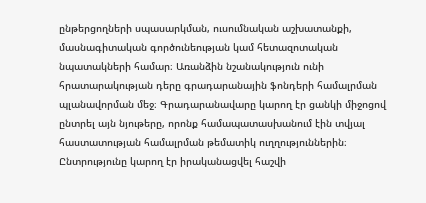ընթերցողների սպասարկման, ուսումնական աշխատանքի, մասնագիտական գործունեության կամ հետազոտական նպատակների համար։ Առանձին նշանակություն ունի հրատարակության դերը գրադարանային ֆոնդերի համալրման պլանավորման մեջ։ Գրադարանավարը կարող էր ցանկի միջոցով ընտրել այն նյութերը, որոնք համապատասխանում էին տվյալ հաստատության համալրման թեմատիկ ուղղություններին։ Ընտրությունը կարող էր իրականացվել հաշվի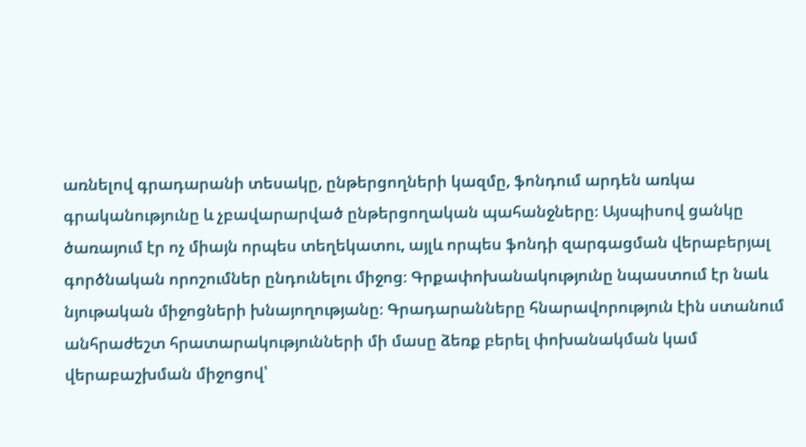առնելով գրադարանի տեսակը, ընթերցողների կազմը, ֆոնդում արդեն առկա գրականությունը և չբավարարված ընթերցողական պահանջները։ Այսպիսով ցանկը ծառայում էր ոչ միայն որպես տեղեկատու, այլև որպես ֆոնդի զարգացման վերաբերյալ գործնական որոշումներ ընդունելու միջոց։ Գրքափոխանակությունը նպաստում էր նաև նյութական միջոցների խնայողությանը։ Գրադարանները հնարավորություն էին ստանում անհրաժեշտ հրատարակությունների մի մասը ձեռք բերել փոխանակման կամ վերաբաշխման միջոցով՝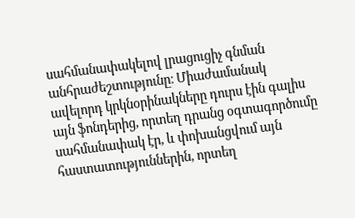սահմանափակելով լրացուցիչ գնման անհրաժեշտությունը։ Միաժամանակ ավելորդ կրկնօրինակները դուրս էին գալիս այն ֆոնդերից, որտեղ դրանց օգտագործումը սահմանափակ էր, և փոխանցվում այն հաստատություններին, որտեղ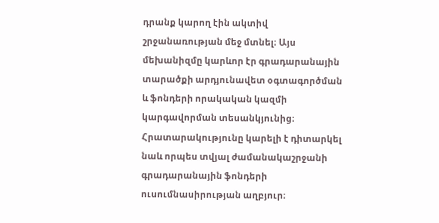դրանք կարող էին ակտիվ շրջանառության մեջ մտնել։ Այս մեխանիզմը կարևոր էր գրադարանային տարածքի արդյունավետ օգտագործման և ֆոնդերի որակական կազմի կարգավորման տեսանկյունից։ Հրատարակությունը կարելի է դիտարկել նաև որպես տվյալ ժամանակաշրջանի գրադարանային ֆոնդերի ուսումնասիրության աղբյուր։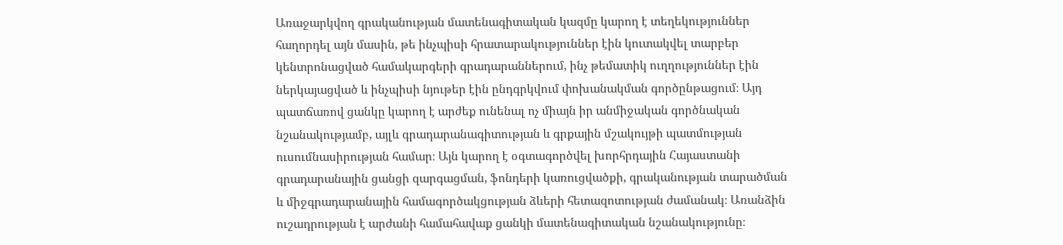Առաջարկվող գրականության մատենագիտական կազմը կարող է տեղեկություններ հաղորդել այն մասին, թե ինչպիսի հրատարակություններ էին կուտակվել տարբեր կենտրոնացված համակարգերի գրադարաններում, ինչ թեմատիկ ուղղություններ էին ներկայացված և ինչպիսի նյութեր էին ընդգրկվում փոխանակման գործընթացում։ Այդ պատճառով ցանկը կարող է արժեք ունենալ ոչ միայն իր անմիջական գործնական նշանակությամբ, այլև գրադարանագիտության և գրքային մշակույթի պատմության ուսումնասիրության համար։ Այն կարող է օգտագործվել խորհրդային Հայաստանի գրադարանային ցանցի զարգացման, ֆոնդերի կառուցվածքի, գրականության տարածման և միջգրադարանային համագործակցության ձևերի հետազոտության ժամանակ։ Առանձին ուշադրության է արժանի համահավաք ցանկի մատենագիտական նշանակությունը։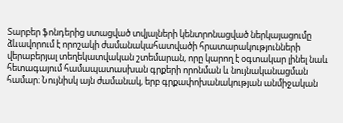Տարբեր ֆոնդերից ստացված տվյալների կենտրոնացված ներկայացումը ձևավորում է որոշակի ժամանակահատվածի հրատարակությունների վերաբերյալ տեղեկատվական շտեմարան, որը կարող է օգտակար լինել նաև հետագայում համապատասխան գրքերի որոնման և նույնականացման համար։ Նույնիսկ այն ժամանակ, երբ գրքափոխանակության անմիջական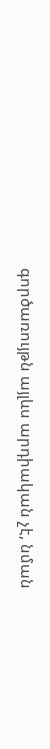գործառույթն այլևս արդիական չէ, նման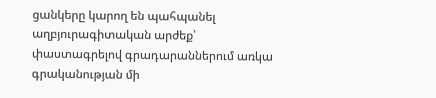ցանկերը կարող են պահպանել աղբյուրագիտական արժեք՝ փաստագրելով գրադարաններում առկա գրականության մի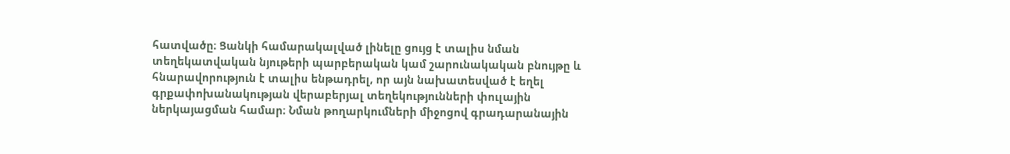հատվածը։ Ցանկի համարակալված լինելը ցույց է տալիս նման տեղեկատվական նյութերի պարբերական կամ շարունակական բնույթը և հնարավորություն է տալիս ենթադրել, որ այն նախատեսված է եղել գրքափոխանակության վերաբերյալ տեղեկությունների փուլային ներկայացման համար։ Նման թողարկումների միջոցով գրադարանային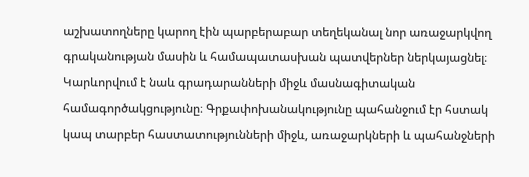աշխատողները կարող էին պարբերաբար տեղեկանալ նոր առաջարկվող գրականության մասին և համապատասխան պատվերներ ներկայացնել։ Կարևորվում է նաև գրադարանների միջև մասնագիտական համագործակցությունը։ Գրքափոխանակությունը պահանջում էր հստակ կապ տարբեր հաստատությունների միջև, առաջարկների և պահանջների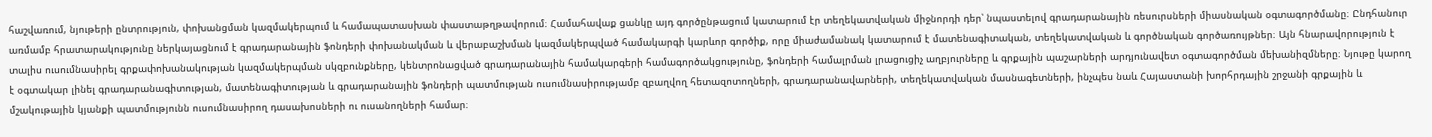հաշվառում, նյութերի ընտրություն, փոխանցման կազմակերպում և համապատասխան փաստաթղթավորում։ Համահավաք ցանկը այդ գործընթացում կատարում էր տեղեկատվական միջնորդի դեր՝ նպաստելով գրադարանային ռեսուրսների միասնական օգտագործմանը։ Ընդհանուր առմամբ հրատարակությունը ներկայացնում է գրադարանային ֆոնդերի փոխանակման և վերաբաշխման կազմակերպված համակարգի կարևոր գործիք, որը միաժամանակ կատարում է մատենագիտական, տեղեկատվական և գործնական գործառույթներ։ Այն հնարավորություն է տալիս ուսումնասիրել գրքափոխանակության կազմակերպման սկզբունքները, կենտրոնացված գրադարանային համակարգերի համագործակցությունը, ֆոնդերի համալրման լրացուցիչ աղբյուրները և գրքային պաշարների արդյունավետ օգտագործման մեխանիզմները։ Նյութը կարող է օգտակար լինել գրադարանագիտության, մատենագիտության և գրադարանային ֆոնդերի պատմության ուսումնասիրությամբ զբաղվող հետազոտողների, գրադարանավարների, տեղեկատվական մասնագետների, ինչպես նաև Հայաստանի խորհրդային շրջանի գրքային և մշակութային կյանքի պատմությունն ուսումնասիրող դասախոսների ու ուսանողների համար։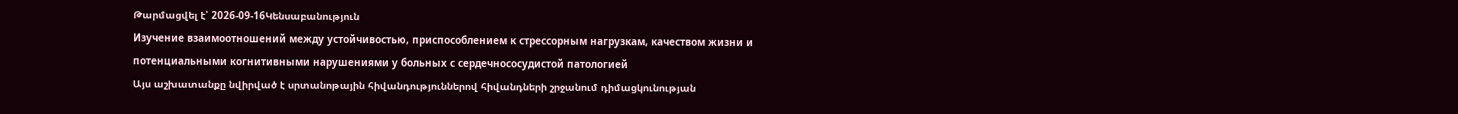Թարմացվել է՝ 2026-09-16Կենսաբանություն
Изучение взаимоотношений между устойчивостью, приспособлением к стрессорным нагрузкам, качеством жизни и потенциальными когнитивными нарушениями у больных с сердечнососудистой патологией
Այս աշխատանքը նվիրված է սրտանոթային հիվանդություններով հիվանդների շրջանում դիմացկունության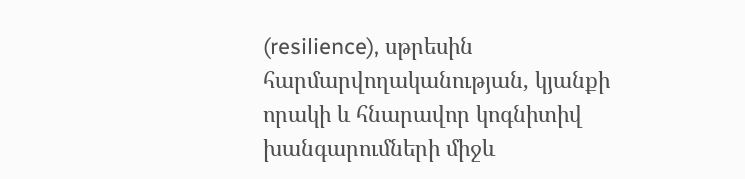(resilience), սթրեսին հարմարվողականության, կյանքի որակի և հնարավոր կոգնիտիվ խանգարումների միջև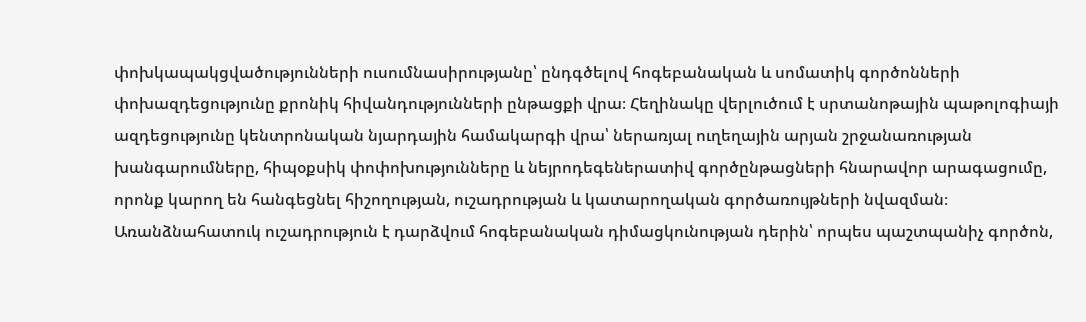փոխկապակցվածությունների ուսումնասիրությանը՝ ընդգծելով հոգեբանական և սոմատիկ գործոնների փոխազդեցությունը քրոնիկ հիվանդությունների ընթացքի վրա։ Հեղինակը վերլուծում է սրտանոթային պաթոլոգիայի ազդեցությունը կենտրոնական նյարդային համակարգի վրա՝ ներառյալ ուղեղային արյան շրջանառության խանգարումները, հիպօքսիկ փոփոխությունները և նեյրոդեգեներատիվ գործընթացների հնարավոր արագացումը, որոնք կարող են հանգեցնել հիշողության, ուշադրության և կատարողական գործառույթների նվազման։ Առանձնահատուկ ուշադրություն է դարձվում հոգեբանական դիմացկունության դերին՝ որպես պաշտպանիչ գործոն,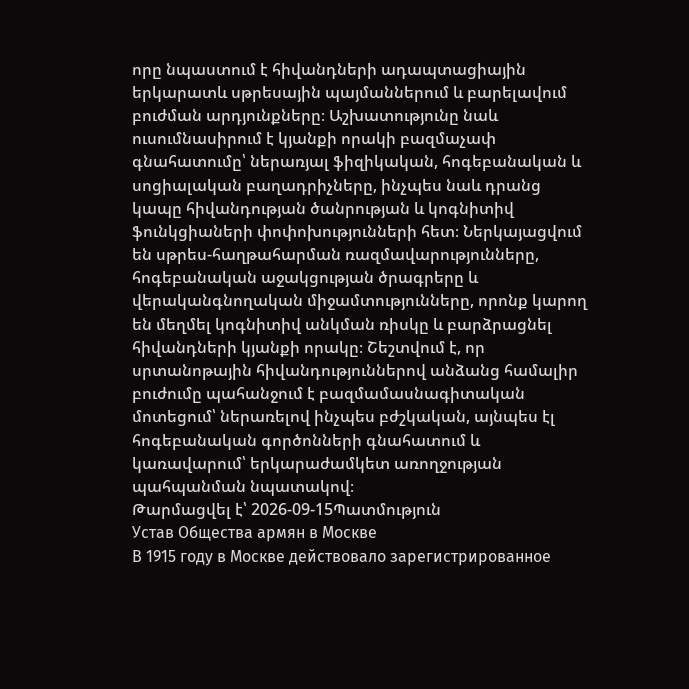որը նպաստում է հիվանդների ադապտացիային երկարատև սթրեսային պայմաններում և բարելավում բուժման արդյունքները։ Աշխատությունը նաև ուսումնասիրում է կյանքի որակի բազմաչափ գնահատումը՝ ներառյալ ֆիզիկական, հոգեբանական և սոցիալական բաղադրիչները, ինչպես նաև դրանց կապը հիվանդության ծանրության և կոգնիտիվ ֆունկցիաների փոփոխությունների հետ։ Ներկայացվում են սթրես-հաղթահարման ռազմավարությունները, հոգեբանական աջակցության ծրագրերը և վերականգնողական միջամտությունները, որոնք կարող են մեղմել կոգնիտիվ անկման ռիսկը և բարձրացնել հիվանդների կյանքի որակը։ Շեշտվում է, որ սրտանոթային հիվանդություններով անձանց համալիր բուժումը պահանջում է բազմամասնագիտական մոտեցում՝ ներառելով ինչպես բժշկական, այնպես էլ հոգեբանական գործոնների գնահատում և կառավարում՝ երկարաժամկետ առողջության պահպանման նպատակով։
Թարմացվել է՝ 2026-09-15Պատմություն
Устав Общества армян в Москве
В 1915 году в Москве действовало зарегистрированное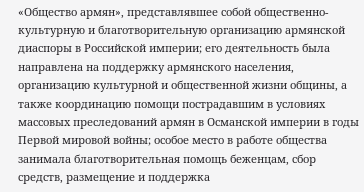«Общество армян», представлявшее собой общественно-культурную и благотворительную организацию армянской диаспоры в Российской империи; его деятельность была направлена на поддержку армянского населения, организацию культурной и общественной жизни общины, а также координацию помощи пострадавшим в условиях массовых преследований армян в Османской империи в годы Первой мировой войны; особое место в работе общества занимала благотворительная помощь беженцам, сбор средств, размещение и поддержка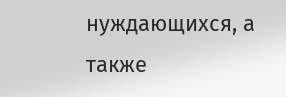нуждающихся, а также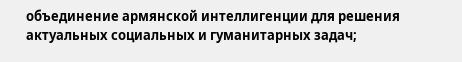объединение армянской интеллигенции для решения актуальных социальных и гуманитарных задач;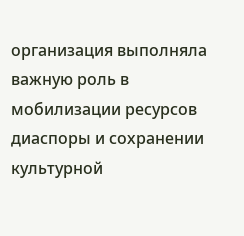организация выполняла важную роль в мобилизации ресурсов диаспоры и сохранении культурной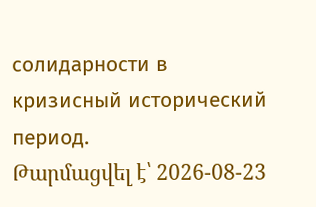солидарности в кризисный исторический период.
Թարմացվել է՝ 2026-08-23